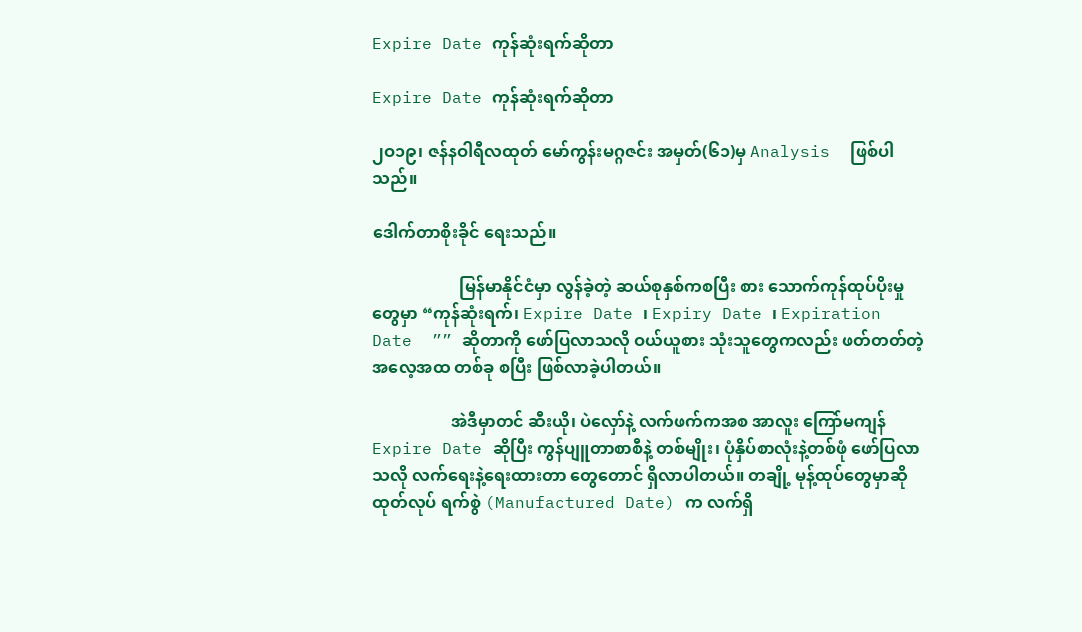Expire Date ကုန်ဆုံးရက်ဆိုတာ

Expire Date ကုန်ဆုံးရက်ဆိုတာ

၂ဝ၁၉၊ ဇန်နဝါရီလထုတ် မော်ကွန်းမဂ္ဂဇင်း အမှတ်(၆၁)မှ Analysis  ဖြစ်ပါသည်။

ဒေါက်တာစိုးခိုင် ရေးသည်။

                     မြန်မာနိုင်ငံမှာ လွန်ခဲ့တဲ့ ဆယ်စုနှစ်ကစပြီး စား သောက်ကုန်ထုပ်ပိုးမှုတွေမှာ “ကုန်ဆုံးရက်၊ Expire Date ၊ Expiry Date ၊ Expiration Date  ”” ဆိုတာကို ဖော်ပြလာသလို ဝယ်ယူစား သုံးသူတွေကလည်း ဖတ်တတ်တဲ့ အလေ့အထ တစ်ခု စပြီး ဖြစ်လာခဲ့ပါတယ်။

                   အဲဒီမှာတင် ဆီးယို၊ ပဲလှော်နဲ့ လက်ဖက်ကအစ အာလူး ကြော်မကျန် Expire Date ဆိုပြီး ကွန်ပျူတာစာစီနဲ့ တစ်မျိုး၊ ပုံနှိပ်စာလုံးနဲ့တစ်ဖုံ ဖော်ပြလာသလို လက်ရေးနဲ့ရေးထားတာ တွေတောင် ရှိလာပါတယ်။ တချို့ မုန့်ထုပ်တွေမှာဆို ထုတ်လုပ် ရက်စွဲ (Manufactured Date) က လက်ရှိ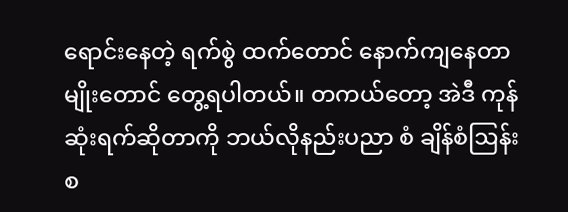ရောင်းနေတဲ့ ရက်စွဲ ထက်တောင် နောက်ကျနေတာမျိုးတောင် တွေ့ရပါတယ်။ တကယ်တော့ အဲဒီ ကုန်ဆုံးရက်ဆိုတာကို ဘယ်လိုနည်းပညာ စံ ချိန်စံဩန်းစ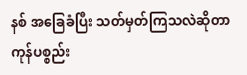နစ် အခြေခံပြီး သတ်မှတ်ကြသလဲဆိုတာ ကုန်ပစ္စည်း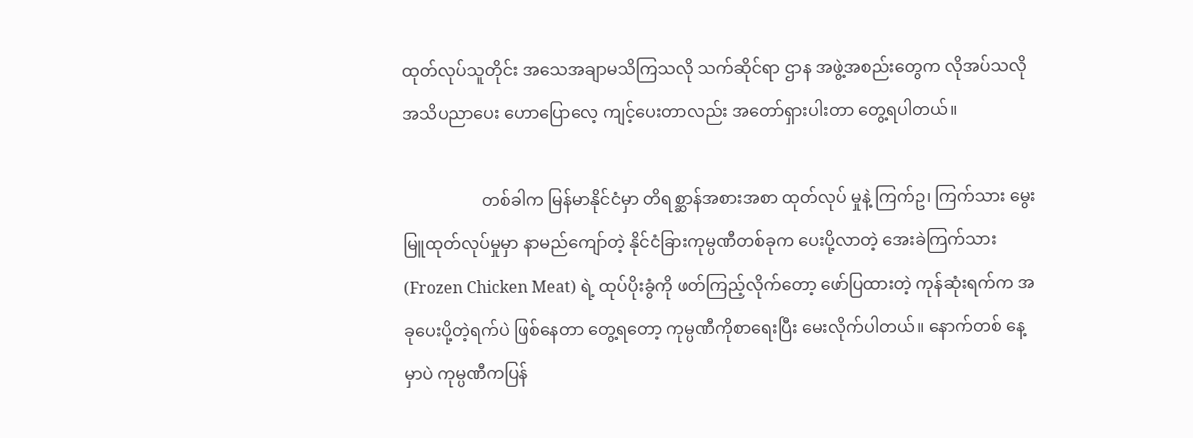ထုတ်လုပ်သူတိုင်း အသေအချာမသိကြသလို သက်ဆိုင်ရာ ဌာန အဖွဲ့အစည်းတွေက လိုအပ်သလို အသိပညာပေး ဟောပြောလေ့ ကျင့်ပေးတာလည်း အတော်ရှားပါးတာ တွေ့ရပါတယ်။

                   တစ်ခါက မြန်မာနိုင်ငံမှာ တိရစ္ဆာန်အစားအစာ ထုတ်လုပ် မှုနဲ့ ကြက်ဥ၊ ကြက်သား မွေးမြူထုတ်လုပ်မှုမှာ နာမည်ကျော်တဲ့ နိုင်ငံခြားကုမ္ပဏီတစ်ခုက ပေးပို့လာတဲ့ အေးခဲကြက်သား (Frozen Chicken Meat) ရဲ့ ထုပ်ပိုးခွံကို ဖတ်ကြည့်လိုက်တော့ ဖော်ပြထားတဲ့ ကုန်ဆုံးရက်က အခုပေးပို့တဲ့ရက်ပဲ ဖြစ်နေတာ တွေ့ရတော့ ကုမ္ပဏီကိုစာရေးပြီး မေးလိုက်ပါတယ်။ နောက်တစ် နေ့မှာပဲ ကုမ္ပဏီကပြန်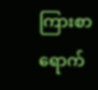ကြားစာ ရောက်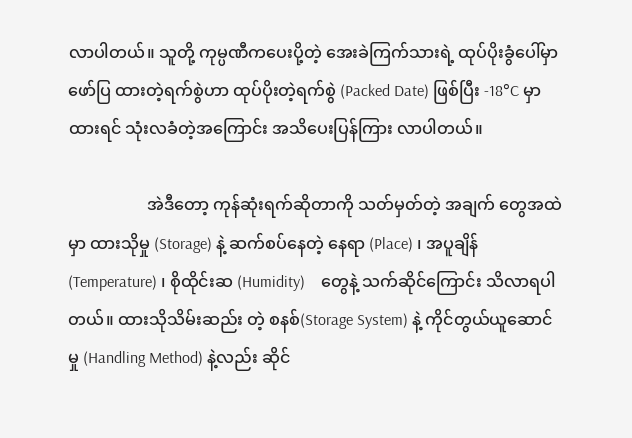လာပါတယ်။ သူတို့ ကုမ္ပဏီကပေးပို့တဲ့ အေးခဲကြက်သားရဲ့ ထုပ်ပိုးခွံပေါ်မှာ ဖော်ပြ ထားတဲ့ရက်စွဲဟာ ထုပ်ပိုးတဲ့ရက်စွဲ (Packed Date) ဖြစ်ပြီး -18°C မှာ ထားရင် သုံးလခံတဲ့အကြောင်း အသိပေးပြန်ကြား လာပါတယ်။

                   အဲဒီတော့ ကုန်ဆုံးရက်ဆိုတာကို သတ်မှတ်တဲ့ အချက် တွေအထဲမှာ ထားသိုမှု (Storage) နဲ့ ဆက်စပ်နေတဲ့ နေရာ (Place) ၊ အပူချိန် (Temperature) ၊ စိုထိုင်းဆ (Humidity)    တွေနဲ့ သက်ဆိုင်ကြောင်း သိလာရပါတယ်။ ထားသိုသိမ်းဆည်း တဲ့ စနစ်(Storage System) နဲ့ ကိုင်တွယ်ယူဆောင်မှု (Handling Method) နဲ့လည်း ဆိုင်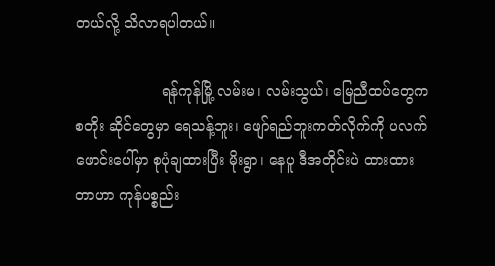တယ်လို့ သိလာရပါတယ်။

                   ရန်ကုန်မြို့ လမ်းမ၊ လမ်းသွယ်၊ မြေညီထပ်တွေက စတိုး ဆိုင်တွေမှာ ရေသန့်ဘူး၊ ဖျော်ရည်ဘူးကတ်လိုက်ကို ပလက် ဖောင်းပေါ်မှာ စုပုံချထားပြီး မိုးရွာ၊ နေပူ ဒီအတိုင်းပဲ ထားထား တာဟာ ကုန်ပစ္စည်း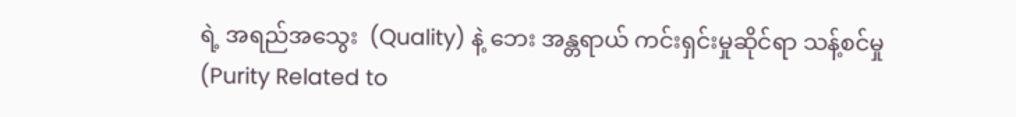ရဲ့ အရည်အသွေး  (Quality) နဲ့ ဘေး အန္တရာယ် ကင်းရှင်းမှုဆိုင်ရာ သန့်စင်မှု (Purity Related to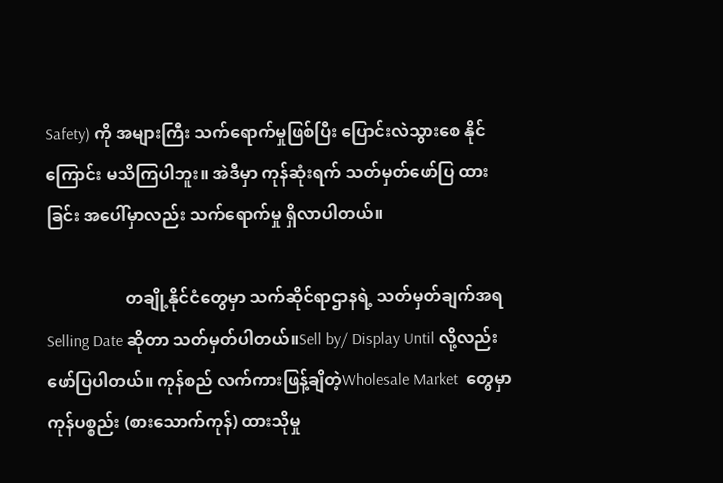Safety) ကို အများကြီး သက်ရောက်မှုဖြစ်ပြီး ပြောင်းလဲသွားစေ နိုင်ကြောင်း မသိကြပါဘူး။ အဲဒီမှာ ကုန်ဆုံးရက် သတ်မှတ်ဖော်ပြ ထားခြင်း အပေါ်မှာလည်း သက်ရောက်မှု ရှိလာပါတယ်။

                   တချို့နိုင်ငံတွေမှာ သက်ဆိုင်ရာဌာနရဲ့ သတ်မှတ်ချက်အရSelling Date ဆိုတာ သတ်မှတ်ပါတယ်။Sell by/ Display Until လို့လည်း ဖော်ပြပါတယ်။ ကုန်စည် လက်ကားဖြန့်ချိတဲ့Wholesale Market  တွေမှာ ကုန်ပစ္စည်း (စားသောက်ကုန်) ထားသိုမှု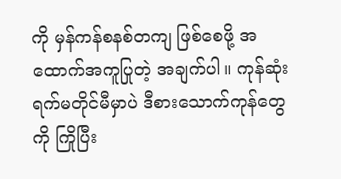ကို မှန်ကန်စနစ်တကျ ဖြစ်စေဖို့ အထောက်အကူပြုတဲ့ အချက်ပါ။ ကုန်ဆုံးရက်မတိုင်မီမှာပဲ ဒီစားသောက်ကုန်တွေကို ကြိုပြီး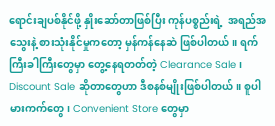ရောင်းချပစ်နိုင်ဖို့ နှိုးဆော်တာဖြစ်ပြီး ကုန်ပစ္စည်းရဲ့  အရည်အသွေးနဲ့ စားသုံးနိုင်မှုကတော့ မှန်ကန်နေဆဲ ဖြစ်ပါတယ်။ ရက်ကြီးခါကြီးတွေမှာ တွေ့နေရတတ်တဲ့ Clearance Sale ၊ Discount Sale ဆိုတာတွေဟာ ဒီစနစ်မျိုးဖြစ်ပါတယ်။ စူပါ မားကက်တွေ၊ Convenient Store တွေမှာ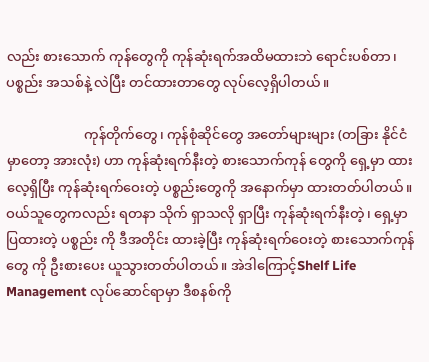လည်း စားသောက် ကုန်တွေကို ကုန်ဆုံးရက်အထိမထားဘဲ ရောင်းပစ်တာ၊ ပစ္စည်း အသစ်နဲ့ လဲပြီး တင်ထားတာတွေ လုပ်လေ့ရှိပါတယ်။

                       ကုန်တိုက်တွေ၊ ကုန်စုံဆိုင်တွေ အတော်များများ (တခြား နိုင်ငံမှာတော့ အားလုံး) ဟာ ကုန်ဆုံးရက်နီးတဲ့ စားသောက်ကုန် တွေကို ရှေ့မှာ ထားလေ့ရှိပြီး ကုန်ဆုံးရက်ဝေးတဲ့ ပစ္စည်းတွေကို အနောက်မှာ ထားတတ်ပါတယ်။ ဝယ်သူတွေကလည်း ရတနာ သိုက် ရှာသလို ရှာပြီး ကုန်ဆုံးရက်နီးတဲ့၊ ရှေ့မှာ ပြထားတဲ့ ပစ္စည်း ကို ဒီအတိုင်း ထားခဲ့ပြီး ကုန်ဆုံးရက်ဝေးတဲ့ စားသောက်ကုန်တွေ ကို ဦးစားပေး ယူသွားတတ်ပါတယ်။ အဲဒါကြောင့်Shelf Life Management လုပ်ဆောင်ရာမှာ ဒီစနစ်ကို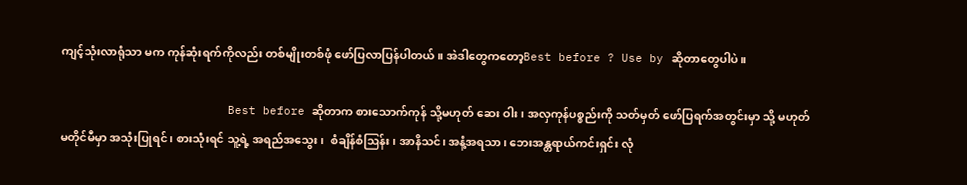ကျင့်သုံးလာရုံသာ မက ကုန်ဆုံးရက်ကိုလည်း တစ်မျိုးတစ်ဖုံ ဖော်ပြလာပြန်ပါတယ်။ အဲဒါတွေကတော့Best before ? Use by ဆိုတာတွေပါပဲ။

                        Best before ဆိုတာက စားသောက်ကုန် သို့မဟုတ် ဆေး ဝါး၊ အလှကုန်ပစ္စည်းကို သတ်မှတ် ဖော်ပြရက်အတွင်းမှာ သို့ မဟုတ် မတိုင်မီမှာ အသုံးပြုရင်၊ စားသုံးရင် သူ့ရဲ့ အရည်အသွေး၊  စံချိန်စံဩန်း၊ အာနိသင်၊ အနံ့အရသာ၊ ဘေးအန္တရာယ်ကင်းရှင်း လုံ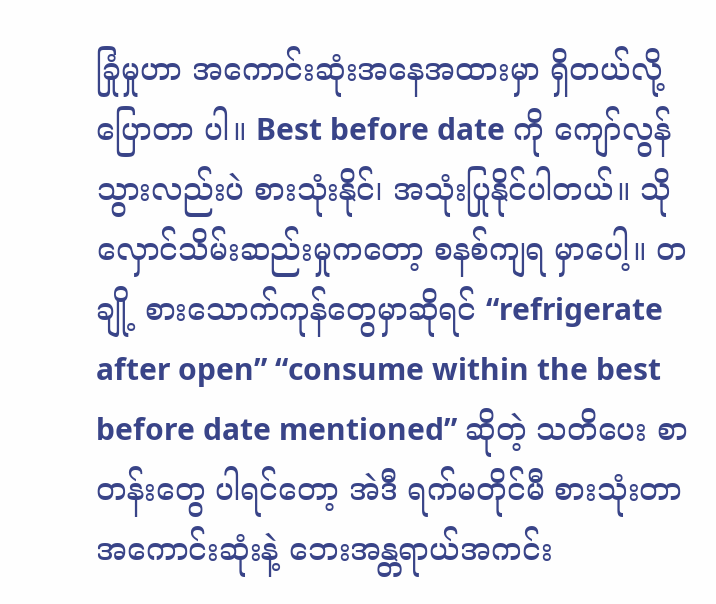ခြုံမှုဟာ အကောင်းဆုံးအနေအထားမှာ ရှိတယ်လို့ ပြောတာ ပါ။ Best before date ကို ကျော်လွန်သွားလည်းပဲ စားသုံးနိုင်၊ အသုံးပြုနိုင်ပါတယ်။ သိုလှောင်သိမ်းဆည်းမှုကတော့ စနစ်ကျရ မှာပေါ့။ တချို့ စားသောက်ကုန်တွေမှာဆိုရင် “refrigerate  after open” “consume within the best before date mentioned” ဆိုတဲ့ သတိပေး စာတန်းတွေ ပါရင်တော့ အဲဒီ ရက်မတိုင်မီ စားသုံးတာ အကောင်းဆုံးနဲ့ ဘေးအန္တရာယ်အကင်း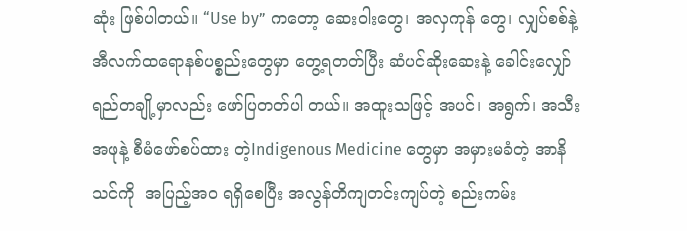ဆုံး ဖြစ်ပါတယ်။ “Use by” ကတော့ ဆေးဝါးတွေ၊ အလှကုန် တွေ၊ လျှပ်စစ်နဲ့ အီလက်ထရောနစ်ပစ္စည်းတွေမှာ တွေ့ရတတ်ပြီး ဆံပင်ဆိုးဆေးနဲ့ ခေါင်းလျှော်ရည်တချို့မှာလည်း ဖော်ပြတတ်ပါ တယ်။ အထူးသဖြင့် အပင်၊ အရွက်၊ အသီးအဖုနဲ့ စီမံဖော်စပ်ထား တဲ့Indigenous Medicine တွေမှာ အမှားမခံတဲ့ အာနိသင်ကို  အပြည့်အ၀ ရရှိစေပြီး အလွန်တိကျတင်းကျပ်တဲ့ စည်းကမ်း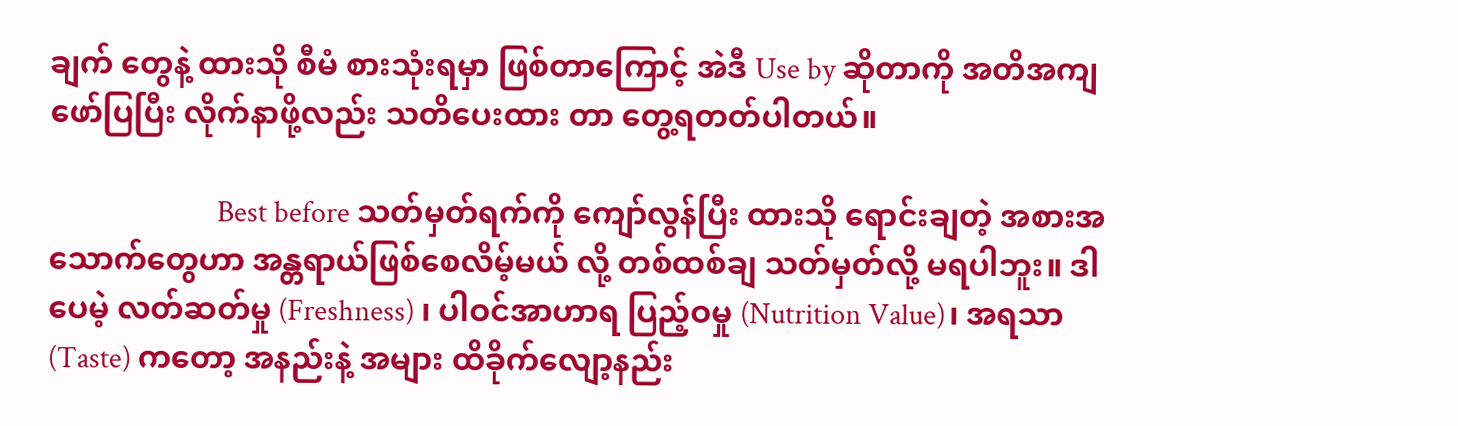ချက် တွေနဲ့ ထားသို စီမံ စားသုံးရမှာ ဖြစ်တာကြောင့် အဲဒီ Use by ဆိုတာကို အတိအကျ ဖော်ပြပြီး လိုက်နာဖို့လည်း သတိပေးထား တာ တွေ့ရတတ်ပါတယ်။

                        Best before သတ်မှတ်ရက်ကို ကျော်လွန်ပြီး ထားသို ရောင်းချတဲ့ အစားအသောက်တွေဟာ အန္တရာယ်ဖြစ်စေလိမ့်မယ် လို့ တစ်ထစ်ချ သတ်မှတ်လို့ မရပါဘူး။ ဒါပေမဲ့ လတ်ဆတ်မှု (Freshness) ၊ ပါဝင်အာဟာရ ပြည့်ဝမှု (Nutrition Value)၊ အရသာ(Taste) ကတော့ အနည်းနဲ့ အများ ထိခိုက်လျော့နည်း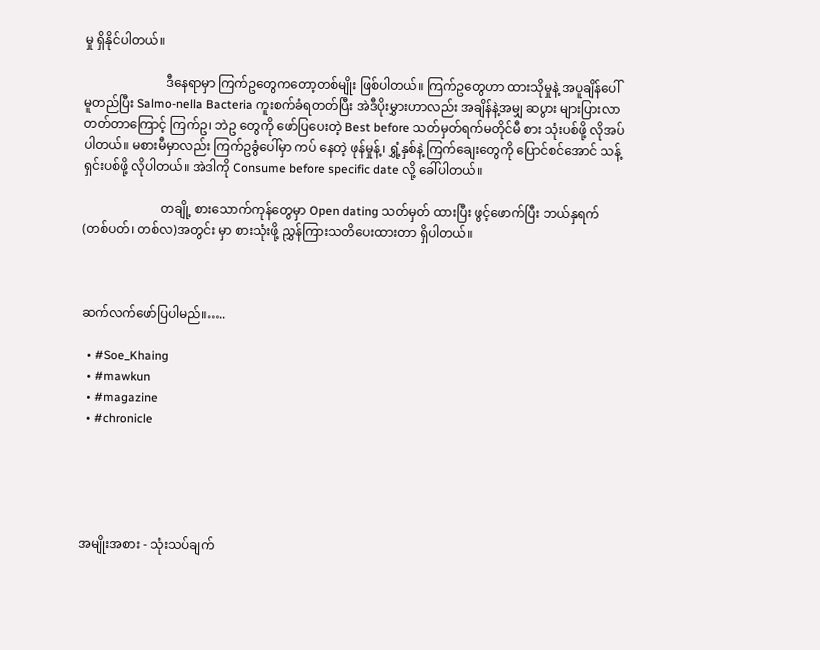မှု ရှိနိုင်ပါတယ်။

                          ဒီနေရာမှာ ကြက်ဥတွေကတော့တစ်မျိုး ဖြစ်ပါတယ်။ ကြက်ဥတွေဟာ ထားသိုမှုနဲ့ အပူချိန်ပေါ် မူတည်ပြီး Salmo-nella Bacteria ကူးစက်ခံရတတ်ပြီး အဲဒီပိုးမွှားဟာလည်း အချိန်နဲ့အမျှ ဆပွား များပြားလာတတ်တာကြောင့် ကြက်ဥ၊ ဘဲဥ တွေကို ဖော်ပြပေးတဲ့ Best before သတ်မှတ်ရက်မတိုင်မီ စား သုံးပစ်ဖို့ လိုအပ်ပါတယ်။ မစားမီမှာလည်း ကြက်ဥခွံပေါ်မှာ ကပ် နေတဲ့ ဖုန်မှုန့်၊ ရွှံ့နှစ်နဲ့ ကြက်ချေးတွေကို ပြောင်စင်အောင် သန့် ရှင်းပစ်ဖို့ လိုပါတယ်။ အဲဒါကို Consume before specific date လို့ ခေါ်ပါတယ်။

                         တချို့ စားသောက်ကုန်တွေမှာ Open dating သတ်မှတ် ထားပြီး ဖွင့်ဖောက်ပြီး ဘယ်နှရက် (တစ်ပတ်၊ တစ်လ)အတွင်း မှာ စားသုံးဖို့ ညွှန်ကြားသတိပေးထားတာ ရှိပါတယ်။



ဆက်လက်ဖော်ပြပါမည်။…..

  • #Soe_Khaing
  • #mawkun
  • #magazine
  • #chronicle





အမျိုးအစား - သုံးသပ်ချက်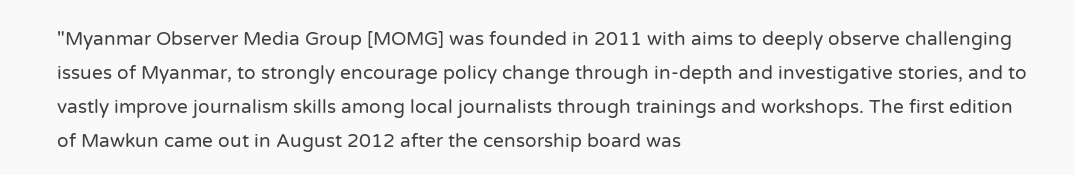"Myanmar Observer Media Group [MOMG] was founded in 2011 with aims to deeply observe challenging issues of Myanmar, to strongly encourage policy change through in-depth and investigative stories, and to vastly improve journalism skills among local journalists through trainings and workshops. The first edition of Mawkun came out in August 2012 after the censorship board was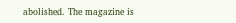abolished. The magazine is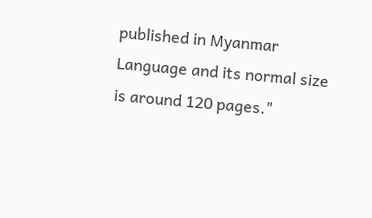published in Myanmar Language and its normal size is around 120 pages."